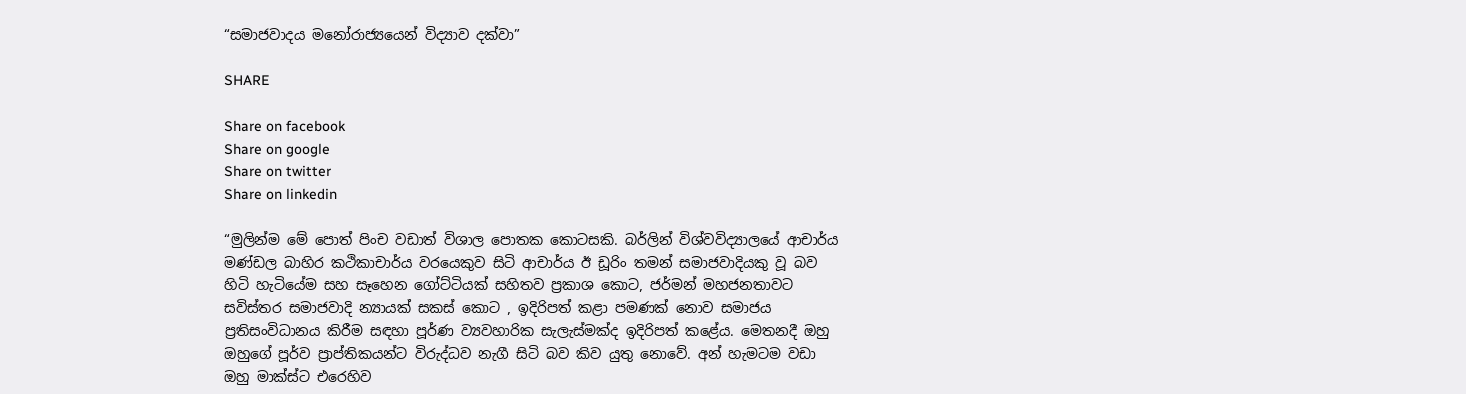“සමාජවාදය මනෝරාජ්‍යයෙන් විද්‍යාව දක්වා”

SHARE

Share on facebook
Share on google
Share on twitter
Share on linkedin

“මුලින්ම මේ පොත් පිංච වඩාත් විශාල පොතක කොටසකි. බර්ලින් විශ්වවිද්‍යාලයේ ආචාර්ය මණ්ඩල බාහිර කථිකාචාර්ය වරයෙකුව සිටි ආචාර්ය ඊ ඩූරිං තමන් සමාජවාදියකු වූ බව හිටි හැටියේම සහ සෑහෙන ගෝට්ටියක් සහිතව ප්‍රකාශ කොට, ජර්මන් මහජනතාවට සවිස්තර සමාජවාදි න්‍යායක් සකස් කොට , ඉදිරිපත් කළා පමණක් නොව සමාජය ප්‍රතිසංවිධානය කිරීම සඳහා පූර්ණ ව්‍යවහාරික සැලැස්මක්ද ඉදිරිපත් කළේය. මෙතනදී ඔහු ඔහුගේ පූර්ව ප්‍රාප්තිකයන්ට විරුද්ධව නැගී සිටි බව කිව යුතු නොවේ. අන් හැමටම වඩා ඔහු මාක්ස්ට එරෙහිව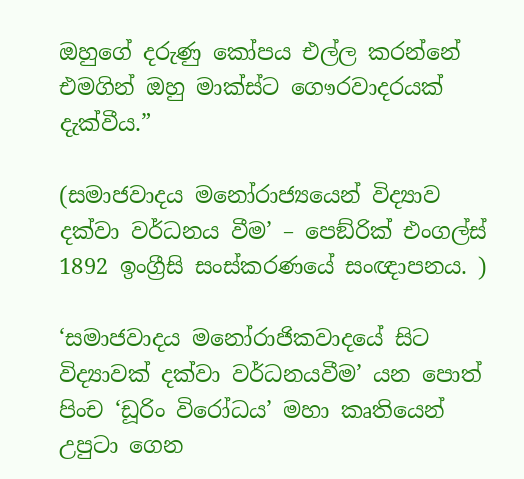ඔහුගේ දරුණු කෝපය එල්ල කරන්නේ එමගින් ඔහු මාක්ස්ට ගෞරවාදරයක් දැක්වීය.”

(සමාජවාදය මනෝරාජ්‍යයෙන් විද්‍යාව දක්වා වර්ධනය වීම’ – පෙඞ්රික් එංගල්ස් 1892 ඉංග්‍රීසි සංස්කරණයේ සංඥාපනය. )

‘සමාජවාදය මනෝරාජිකවාදයේ සිට විද්‍යාවක් දක්වා වර්ධනයවීම’ යන පොත් පිංච ‘ඩූරිං විරෝධය’ මහා කෘතියෙන් උපුටා ගෙන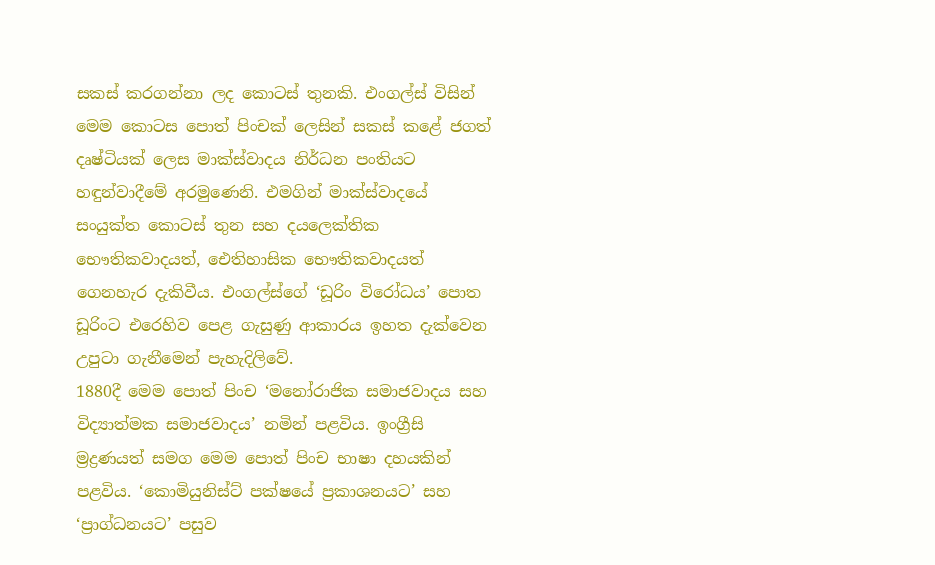සකස් කරගන්නා ලද කොටස් තුනකි. එංගල්ස් විසින් මෙම කොටස පොත් පිංචක් ලෙසින් සකස් කළේ ජගත් දෘෂ්ටියක් ලෙස මාක්ස්වාදය නිර්ධන පංතියට හඳුන්වාදීමේ අරමුණෙනි. එමගින් මාක්ස්වාදයේ සංයුක්ත කොටස් තුන සහ දයලෙක්තික භෞතිකවාදයත්, ඓතිහාසික භෞතිකවාදයත් ගෙනහැර දැකිවීය. එංගල්ස්ගේ ‘ඩූරිං විරෝධය’ පොත ඩූරිංට එරෙහිව පෙළ ගැසුණු ආකාරය ඉහත දැක්වෙන උපුටා ගැනීමෙන් පැහැදිලිවේ.
1880දී මෙම පොත් පිංච ‘මනෝරාජික සමාජවාදය සහ විද්‍යාත්මක සමාජවාදය’ නමින් පළවිය. ඉංග්‍රීසි ම්‍රද්‍රණයත් සමග මෙම පොත් පිංච භාෂා දහයකින් පළවිය. ‘කොමියුනිස්ට් පක්ෂයේ ප්‍රකාශනයට’ සහ ‘ප්‍රාග්ධනයට’ පසුව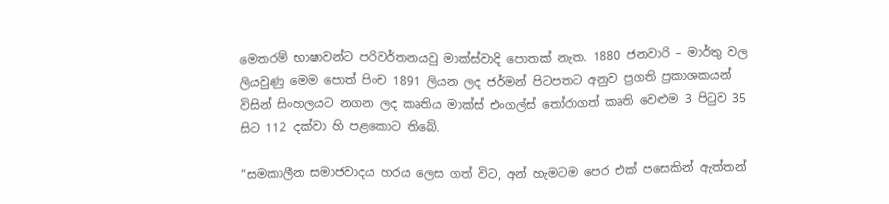මෙතරම් භාෂාවන්ට පරිවර්තනයවු මාක්ස්වාදි පොතක් නැත. 1880 ජනවාරි – මාර්තු වල ලියවුණු මෙම පොත් පිංච 1891 ලියන ලද ජර්මන් පිටපතට අනුව ප්‍රගති ප්‍රකාශකයන් විසින් සිංහලයට නගන ලද කෘතිය මාක්ස් එංගල්ස් තෝරාගත් කෘති වෙළුම 3 පිටුව 35 සිට 112 දක්වා හි පළකොට තිබේ.

“සමකාලීන සමාජවාදය හරය ලෙස ගත් විට, අන් හැමටම පෙර එක් පසෙකින් ඇත්තන්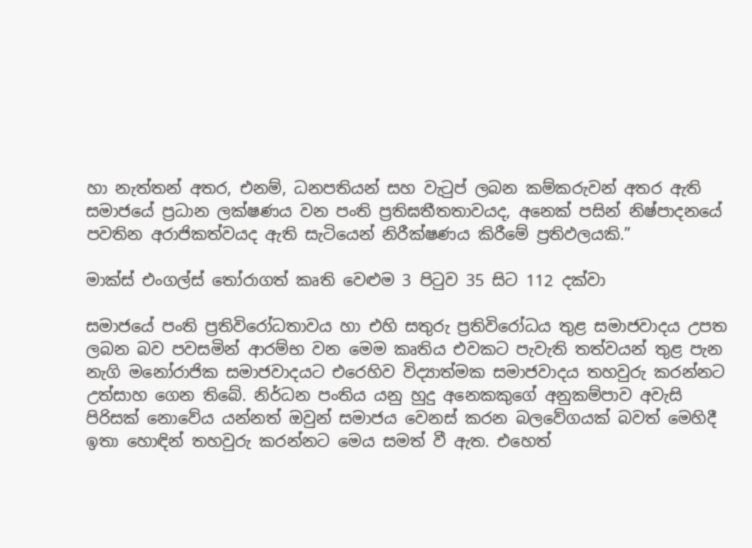හා නැත්තන් අතර, එනම්, ධනපතියන් සහ වැටුප් ලබන කම්කරුවන් අතර ඇති සමාජයේ ප්‍රධාන ලක්ෂණය වන පංති ප්‍රතිඝතීතතාවයද, අනෙක් පසින් නිෂ්පාදනයේ පවතින අරාජිකත්වයද ඇති සැටියෙන් නිරීක්ෂණය කිරීමේ ප්‍රතිඵලයකි.”

මාක්ස් එංගල්ස් තෝරාගත් කෘති වෙළුම 3 පිටුව 35 සිට 112 දක්වා

සමාජයේ පංති ප්‍රතිවිරෝධතාවය හා එහි සතුරු ප්‍රතිවිරෝධය තුළ සමාජවාදය උපත ලබන බව පවසමින් ආරම්භ වන මෙම කෘතිය එවකට පැවැති තත්වයන් තුළ පැන නැගි මනෝරාජික සමාජවාදයට එරෙහිව විද්‍යාත්මක සමාජවාදය තහවුරු කරන්නට උත්සාහ ගෙන තිබේ. නිර්ධන පංතිය යනු හුදු අනෙකකුගේ අනුකම්පාව අවැසි පිරිසක් නොවේය යන්නත් ඔවුන් සමාජය වෙනස් කරන බලවේගයක් බවත් මෙහිදී ඉතා හොඳින් තහවුරු කරන්නට මෙය සමත් වී ඇත. එහෙත්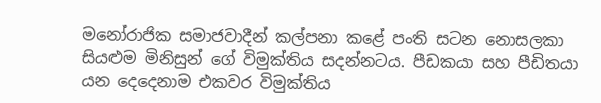මනෝරාජික සමාජවාදීන් කල්පනා කළේ පංති සටන නොසලකා සියළුම මිනිසුන් ගේ විමුක්තිය සදන්නටය. පීඩකයා සහ පීඩිතයා යන දෙදෙනාම එකවර විමුක්තිය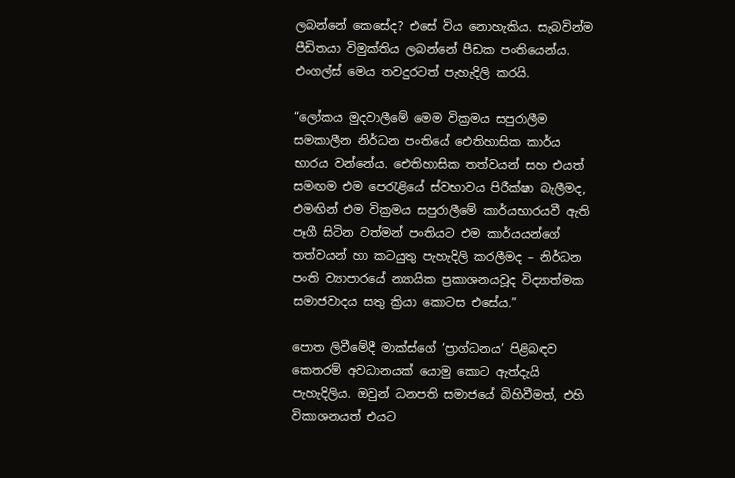ලබන්නේ කෙසේද? එසේ විය නොහැකිය. සැබවින්ම පීඩිතයා විමුක්තිය ලබන්නේ පීඩක පංතියෙන්ය. එංගල්ස් මෙය තවදුරටත් පැහැදිලි කරයි.

“ලෝකය මුදවාලීමේ මෙම වික්‍රමය සපුරාලීම සමකාලීන නිර්ධන පංතියේ ඓතිහාසික කාර්ය භාරය වන්නේය. ඓතිහාසික තත්වයන් සහ එයත් සමඟම එම පෙරැළියේ ස්වභාවය පිරීක්ෂා බැලීමද, එමඟින් එම වික්‍රමය සපුරාලීමේ කාර්යභාරයවී ඇති පෑගී සිටින වත්මන් පංතියට එම කාර්යයන්ගේ තත්වයන් හා කටයුතු පැහැදිලි කරලීමද – නිර්ධන පංති ව්‍යාපාරයේ න්‍යායික ප්‍රකාශනයවූද විද්‍යාත්මක සමාජවාදය සතු ක්‍රියා කොටස එසේය.”

පොත ලිවීමේදී මාක්ස්ගේ ‘ප්‍රාග්ධනය’ පිළිබඳව කෙතරම් අවධානයක් යොමු කොට ඇත්දැයි පැහැදිලිය. ඔවුන් ධනපති සමාජයේ බිහිවීමත්, එහි විකාශනයත් එයට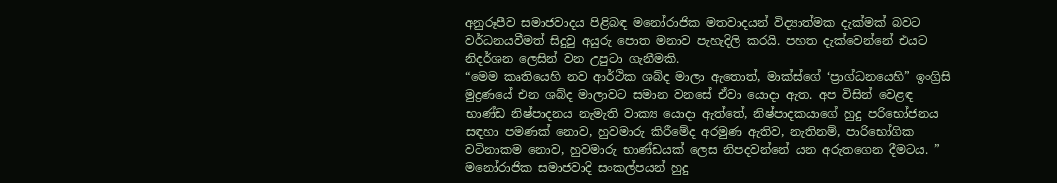අනුරූපීව සමාජවාදය පිළිබඳ මනෝරාජික මතවාදයන් විද්‍යාත්මක දැක්මක් බවට වර්ධනයවීමත් සිදුවු අයුරු පොත මනාව පැහැදිලි කරයි. පහත දැක්වෙන්නේ එයට නිදර්ශන ලෙසින් වන උපුටා ගැනීමකි.
“මෙම කෘතියෙහි නව ආර්ථික ශබ්ද මාලා ඇතොත්, මාක්ස්ගේ ‘ප්‍රාග්ධනයෙහි” ඉංග්‍රිසි මුද්‍රණයේ එන ශබ්ද මාලාවට සමාන වනසේ ඒවා යොදා ඇත. අප විසින් වෙළඳ භාණ්ඩ නිෂ්පාදනය නැමැති වාක්‍ය යොදා ඇත්තේ, නිෂ්පාදකයාගේ හුදු පරිභෝජනය සඳහා පමණක් නොව, හුවමාරු කිරීමේද අරමුණ ඇතිව, නැතිනම්, පාරිභෝගික වටිනාකම නොව, හුවමාරු භාණ්ඩයක් ලෙස නිපදවන්නේ යන අරුතගෙන දීමටය. ”
මනෝරාජික සමාජවාදි සංකල්පයන් හුදු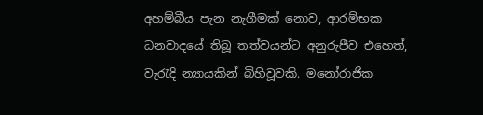අහම්බීය පැන නැගීමක් නොව, ආරම්භක ධනවාදයේ තිබූ තත්වයන්ට අනුරුපීව එහෙත්, වැරැදි න්‍යායකින් බිහිවූවකි. මනෝරාජික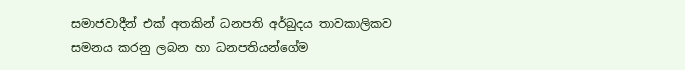සමාජවාදීන් එක් අතකින් ධනපති අර්බුදය තාවකාලිකව සමනය කරනු ලබන හා ධනපතියන්ගේම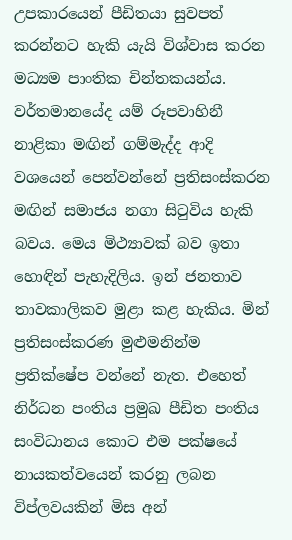උපකාරයෙන් පීඩිතයා සුවපත් කරන්නට හැකි යැයි විශ්වාස කරන මධ්‍යම පාංතික චින්තකයන්ය. වර්තමානයේද යම් රූපවාහිනී නාළිකා මඟින් ගම්මැද්ද ආදි වශයෙන් පෙන්වන්නේ ප්‍රතිසංස්කරන මඟින් සමාජය නගා සිටුවිය හැකි බවය. මෙය මිථ්‍යාවක් බව ඉතා හොඳින් පැහැදිලිය. ඉන් ජනතාව තාවකාලිකව මුළා කළ හැකිය. මින් ප්‍රතිසංස්කරණ මුළුමනින්ම ප්‍රතික්ෂේප වන්නේ නැත. එහෙත් නිර්ධන පංතිය ප්‍රමුඛ පීඩිත පංතිය සංවිධානය කොට එම පක්ෂයේ නායකත්වයෙන් කරනු ලබන විප්ලවයකින් මිස අන්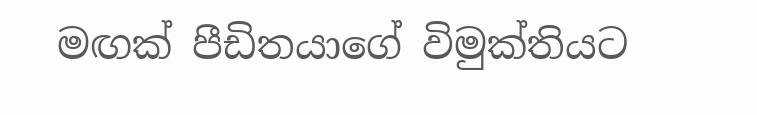මඟක් පීඩිතයාගේ විමුක්තියට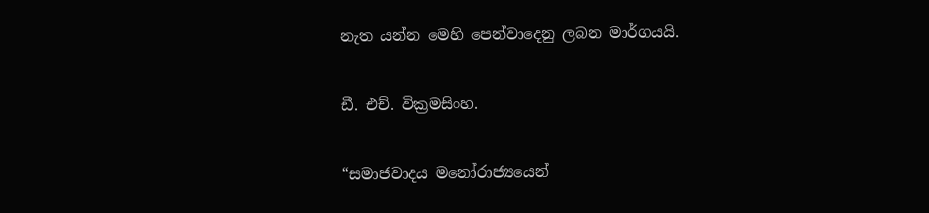නැත යන්න මෙහි පෙන්වාදෙනු ලබන මාර්ගයයි.

ඩී. එච්. වික්‍රමසිංහ.

“සමාජවාදය මනෝරාජ්‍යයෙන්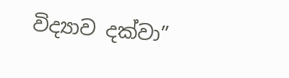විද්‍යාව දක්වා”